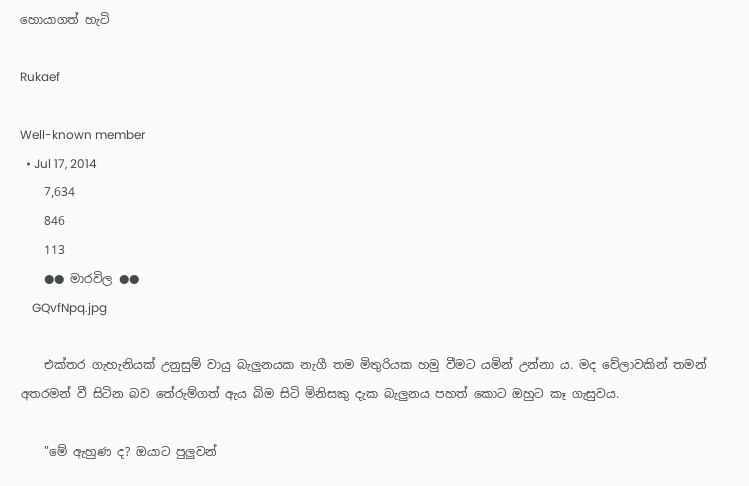හොයාගත් හැටි

Rukaef

Well-known member
  • Jul 17, 2014
    7,634
    846
    113
    ●● මාරවිල ●●
    GQvfNpq.jpg

    එක්තර ගැහැනියක් උනුසුම් වායු බැලුනයක නැගී තම මිතුරියක හමු වීමට යමින් උන්නා ය. මද වේලාවකින් තමන් අතරමන් වී සිටින බව තේරුම්ගත් ඇය බිම සිටි මිනිසකු දැක බැලුනය පහත් කොට ඔහුට කෑ ගැසුවය.

    "මේ ඇහුණ ද? ඔයාට පුලුවන්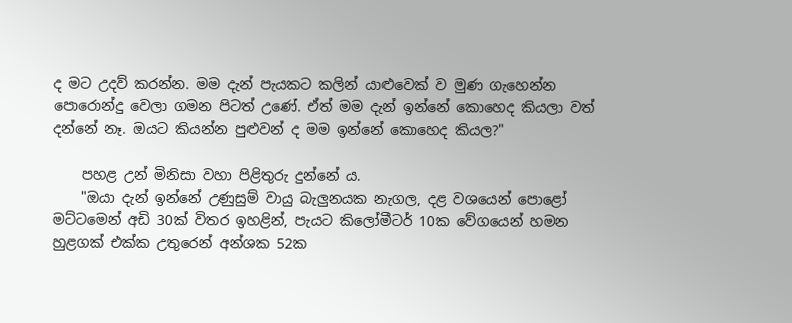ද මට උදව් කරන්න. මම දැන් පැයකට කලින් යාළුවෙක් ව මුණ ගැහෙන්න පොරොන්දු වෙලා ගමන පිටත් උණේ. ඒත් මම දැන් ඉන්නේ කොහෙද කියලා වත් දන්නේ නෑ. ඔයට කියන්න පුළුවන් ද මම ඉන්නේ කොහෙද කියල?"

    පහළ උන් මිනිසා වහා පිළිතුරු දුන්නේ ය.
    "ඔයා දැන් ඉන්නේ උණුසුම් වායු බැලුනයක නැගල, දළ වශයෙන් පොළෝ මට්ටමෙන් අඩි 30ක් විතර ඉහළින්, පැයට කිලෝමීටර් 10ක වේගයෙන් හමන හුළගක් එක්ක උතුරෙන් අන්ශක 52ක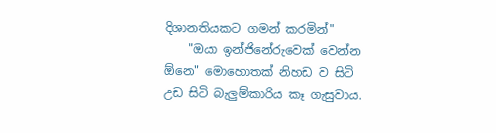දිශානතියකට ගමන් කරමින්"
    "ඔයා ඉන්ජිනේරුවෙක් වෙන්න ඕනෙ" මොහොතක් නිහඩ ව සිටි උඩ සිටි බැලුම්කාරිය කෑ ගැසුවාය.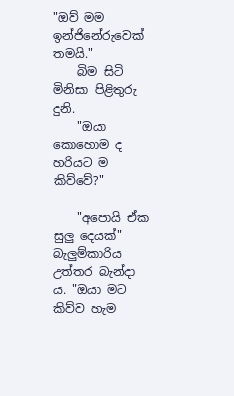"ඔව් මම ඉන්ජිනේරුවෙක් තමයි."
    බිම සිටි මිනිසා පිළිතුරු දුනි.
    "ඔයා කොහොම ද හරියට ම කිව්වේ?"

    "අපොයි ඒක සුලු දෙයක්" බැලුම්කාරිය උත්තර බැන්දා ය. "ඔයා මට කිව්ව හැම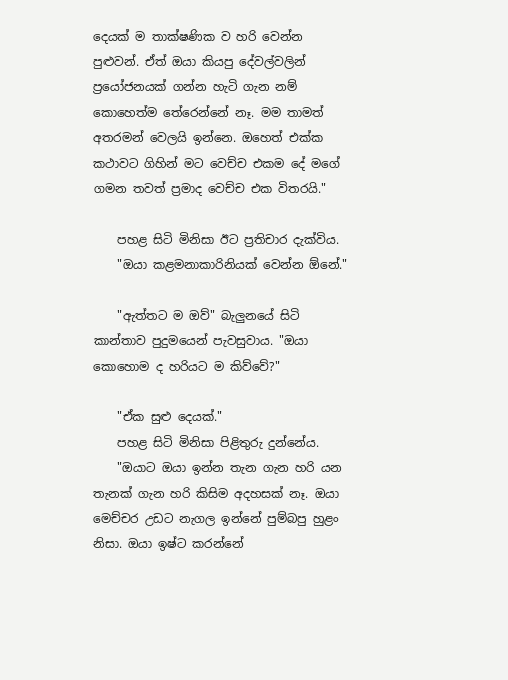දෙයක් ම තාක්ෂණික ව හරි වෙන්න පුළුවන්. ඒත් ඔයා කියපු දේවල්වලින් ප්‍රයෝජනයක් ගන්න හැටි ගැන නම් කොහෙත්ම තේරෙන්නේ නෑ. මම තාමත් අතරමන් වෙලයි ඉන්නෙ. ඔහෙත් එක්ක කථාවට ගිහින් මට වෙච්ච එකම දේ මගේ ගමන තවත් ප්‍රමාද වෙච්ච එක විතරයි."

    පහළ සිටි මිනිසා ඊට ප්‍රතිචාර දැක්විය.
    "ඔයා කළමනාකාරිනියක් වෙන්න ඕනේ."

    "ඇත්තට ම ඔව්" බැලුනයේ සිටි කාන්තාව පුදුමයෙන් පැවසුවාය. "ඔයා කොහොම ද හරියට ම කිව්වේ?"

    "ඒක සුළු දෙයක්."
    පහළ සිටි මිනිසා පිළිතුරු දුන්නේය.
    "ඔයාට ඔයා ඉන්න තැන ගැන හරි යන තැනක් ගැන හරි කිසිම අදහසක් නෑ. ඔයා මෙච්චර උඩට නැගල ඉන්නේ පුම්බපු හුළං නිසා. ඔයා ඉෂ්ට කරන්නේ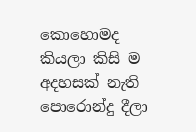කොහොමද කියලා කිසි ම අදහසක් නැති පොරොන්දු දීලා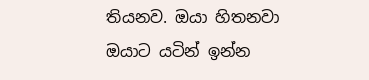තියනව. ඔයා හිතනවා ඔයාට යටින් ඉන්න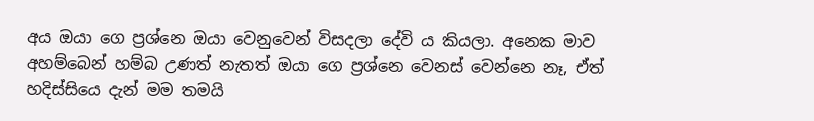අය ඔයා ගෙ ප්‍රශ්නෙ ඔයා වෙනුවෙන් විසදලා දේවි ය කියලා. අනෙක මාව අහම්බෙන් හම්බ උණත් නැතත් ඔයා ගෙ ප්‍රශ්නෙ වෙනස් වෙන්නෙ නෑ, ඒත් හදිස්සියෙ දැන් මම තමයි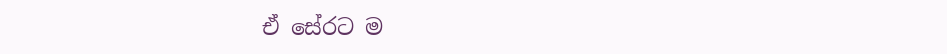ඒ සේරට ම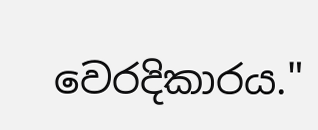වෙරදිකාරය."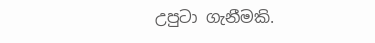උපුටා ගැනීමකි.